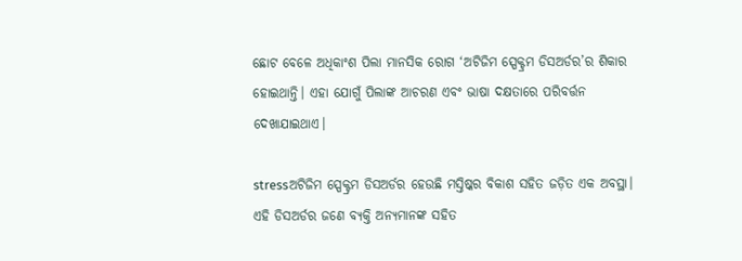ଛୋଟ ବେଳେ ଅଧିକାଂଶ ପିଲା ମାନସିକ ରୋଗ ‘ଅଟିଜିମ ସ୍ପେକ୍ଟ୍ରମ ଡିସଅର୍ଡର’ର ଶିକାର ହୋଇଥାନ୍ତି। ଏହା ଯୋଗୁଁ ପିଲାଙ୍କ ଆଚରଣ ଏବଂ ଭାଷା ଦକ୍ଷତାରେ ପରିବର୍ତ୍ତନ ଦେଖାଯାଇଥାଏ।

stressଅଟିଜିମ ସ୍ପେକ୍ଟ୍ରମ ଡିସଅର୍ଡର ହେଉଛି ମସ୍ତିଷ୍କର ବିକାଶ ସହିତ ଜଡ଼ିତ ଏକ ଅବସ୍ଥା। ଏହି ଡିସଅର୍ଡର ଜଣେ ବ୍ୟକ୍ତି ଅନ୍ୟମାନଙ୍କ ସହିତ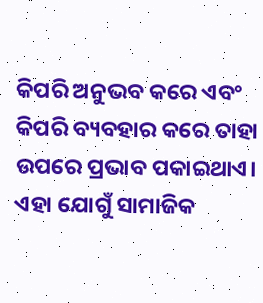କିପରି ଅନୁଭବ କରେ ଏବଂ କିପରି ବ୍ୟବହାର କରେ ତାହା ଉପରେ ପ୍ରଭାବ ପକାଇଥାଏ। ଏହା ଯୋଗୁଁ ସାମାଜିକ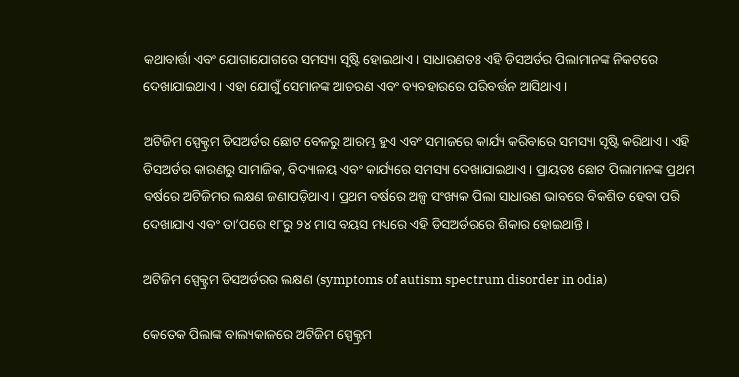କଥାବାର୍ତ୍ତା ଏବଂ ଯୋଗାଯୋଗରେ ସମସ୍ୟା ସୃଷ୍ଟି ହୋଇଥାଏ। ସାଧାରଣତଃ ଏହି ଡିସଅର୍ଡର ପିଲାମାନଙ୍କ ନିକଟରେ ଦେଖାଯାଇଥାଏ। ଏହା ଯୋଗୁଁ ସେମାନଙ୍କ ଆଚରଣ ଏବଂ ବ୍ୟବହାରରେ ପରିବର୍ତ୍ତନ ଆସିଥାଏ।

ଅଟିଜିମ ସ୍ପେକ୍ଟ୍ରମ ଡିସଅର୍ଡର ଛୋଟ ବେଳରୁ ଆରମ୍ଭ ହୁଏ ଏବଂ ସମାଜରେ କାର୍ଯ୍ୟ କରିବାରେ ସମସ୍ୟା ସୃଷ୍ଟି କରିଥାଏ। ଏହି ଡିସଅର୍ଡର କାରଣରୁ ସାମାଜିକ, ବିଦ୍ୟାଳୟ ଏବଂ କାର୍ଯ୍ୟରେ ସମସ୍ୟା ଦେଖାଯାଇଥାଏ। ପ୍ରାୟତଃ ଛୋଟ ପିଲାମାନଙ୍କ ପ୍ରଥମ ବର୍ଷରେ ଅଟିଜିମର ଲକ୍ଷଣ ଜଣାପଡ଼ିଥାଏ। ପ୍ରଥମ ବର୍ଷରେ ଅଳ୍ପ ସଂଖ୍ୟକ ପିଲା ସାଧାରଣ ଭାବରେ ବିକଶିତ ହେବା ପରି ଦେଖାଯାଏ ଏବଂ ତା’ପରେ ୧୮ରୁ ୨୪ ମାସ ବୟସ ମଧ୍ୟରେ ଏହି ଡିସଅର୍ଡରରେ ଶିକାର ହୋଇଥାନ୍ତି।

ଅଟିଜିମ ସ୍ପେକ୍ଟ୍ରମ ଡିସଅର୍ଡରର ଲକ୍ଷଣ (symptoms of autism spectrum disorder in odia)

କେତେକ ପିଲାଙ୍କ ବାଲ୍ୟକାଳରେ ଅଟିଜିମ ସ୍ପେକ୍ଟ୍ରମ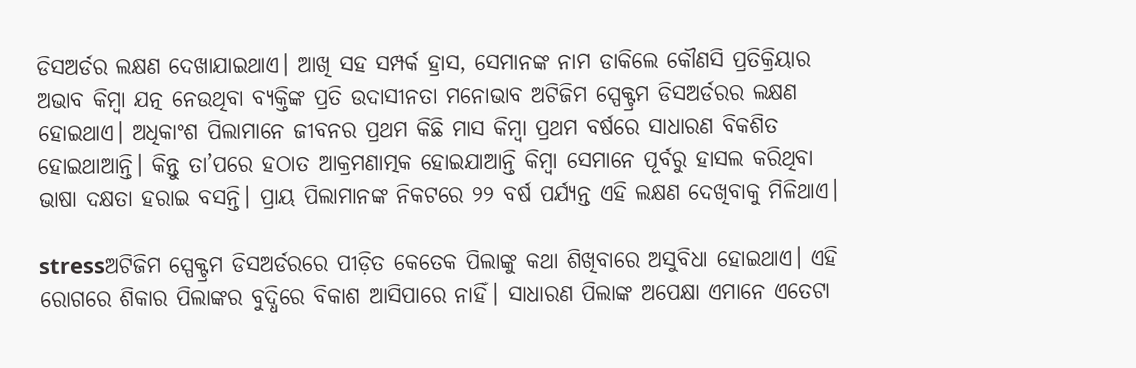ଡିସଅର୍ଡର ଲକ୍ଷଣ ଦେଖାଯାଇଥାଏ। ଆଖି ସହ ସମ୍ପର୍କ ହ୍ରାସ, ସେମାନଙ୍କ ନାମ ଡାକିଲେ କୌଣସି ପ୍ରତିକ୍ରିୟାର ଅଭାବ କିମ୍ବା ଯତ୍ନ ନେଉଥିବା ବ୍ୟକ୍ତିଙ୍କ ପ୍ରତି ଉଦାସୀନତା ମନୋଭାବ ଅଟିଜିମ ସ୍ପେକ୍ଟ୍ରମ ଡିସଅର୍ଡରର ଲକ୍ଷଣ ହୋଇଥାଏ। ଅଧିକାଂଶ ପିଲାମାନେ ଜୀବନର ପ୍ରଥମ କିଛି ମାସ କିମ୍ବା ପ୍ରଥମ ବର୍ଷରେ ସାଧାରଣ ବିକଶିତ ହୋଇଥାଆନ୍ତି। କିନ୍ତୁ ତା’ପରେ ହଠାତ ଆକ୍ରମଣାତ୍ମକ ହୋଇଯାଆନ୍ତି କିମ୍ବା ସେମାନେ ପୂର୍ବରୁ ହାସଲ କରିଥିବା ଭାଷା ଦକ୍ଷତା ହରାଇ ବସନ୍ତି। ପ୍ରାୟ ପିଲାମାନଙ୍କ ନିକଟରେ ୨୨ ବର୍ଷ ପର୍ଯ୍ୟନ୍ତ ଏହି ଲକ୍ଷଣ ଦେଖିବାକୁ ମିଳିଥାଏ।

stressଅଟିଜିମ ସ୍ପେକ୍ଟ୍ରମ ଡିସଅର୍ଡରରେ ପୀଡ଼ିତ କେତେକ ପିଲାଙ୍କୁ କଥା ଶିଖିବାରେ ଅସୁବିଧା ହୋଇଥାଏ। ଏହି ରୋଗରେ ଶିକାର ପିଲାଙ୍କର ବୁଦ୍ଧିରେ ବିକାଶ ଆସିପାରେ ନାହିଁ। ସାଧାରଣ ପିଲାଙ୍କ ଅପେକ୍ଷା ଏମାନେ ଏତେଟା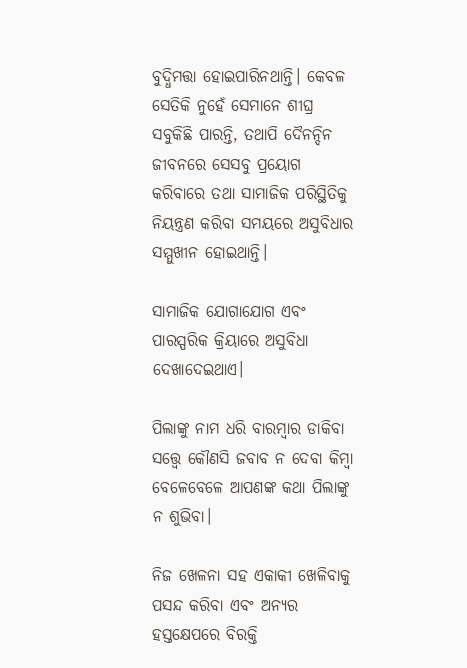ବୁଦ୍ଧିମତ୍ତା ହୋଇପାରିନଥାନ୍ତି। କେବଳ ସେତିକି ନୁହେଁ ସେମାନେ ଶୀଘ୍ର ସବୁକିଛି ପାରନ୍ତି, ତଥାପି ଦୈନନ୍ଦିନ ଜୀବନରେ ସେସବୁ ପ୍ରୟୋଗ କରିବାରେ ତଥା ସାମାଜିକ ପରିସ୍ଥିତିକୁ ନିୟନ୍ତ୍ରଣ କରିବା ସମୟରେ ଅସୁବିଧାର ସମ୍ମୁଖୀନ ହୋଇଥାନ୍ତି।

ସାମାଜିକ ଯୋଗାଯୋଗ ଏବଂ ପାରସ୍ପରିକ କ୍ରିୟାରେ ଅସୁବିଧା ଦେଖାଦେଇଥାଏ।

ପିଲାଙ୍କୁ ନାମ ଧରି ବାରମ୍ବାର ଡାକିବା ସତ୍ତ୍ୱେ କୌଣସି ଜବାବ ନ ଦେବା କିମ୍ବା ବେଳେବେଳେ ଆପଣଙ୍କ କଥା ପିଲାଙ୍କୁ ନ ଶୁଭିବା।

ନିଜ ଖେଳନା ସହ ଏକାକୀ ଖେଳିବାକୁ ପସନ୍ଦ କରିବା ଏବଂ ଅନ୍ୟର ହସ୍ତକ୍ଷେପରେ ବିରକ୍ତି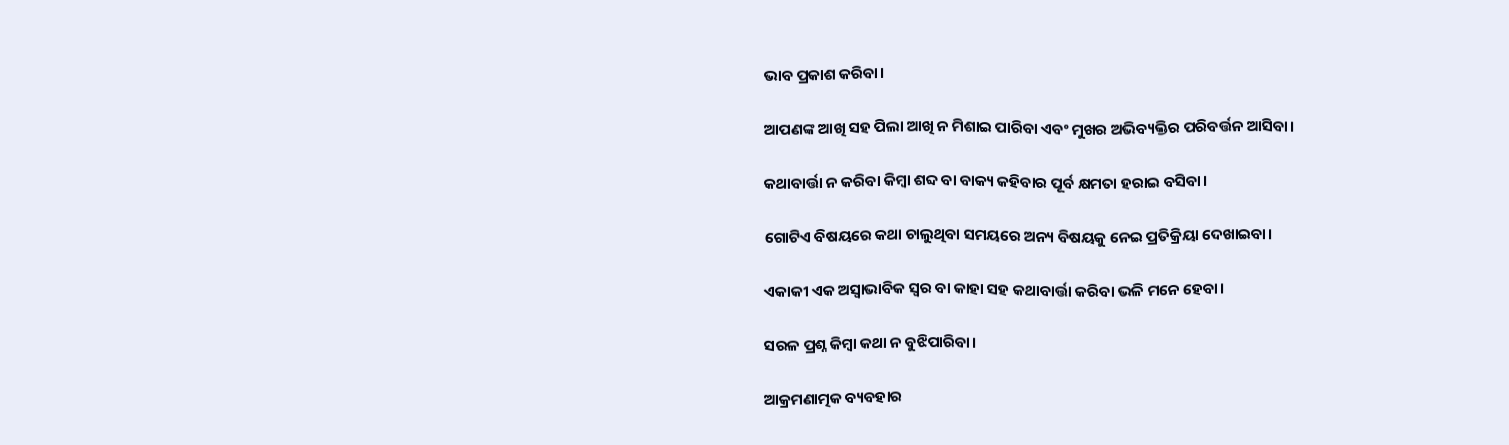ଭାବ ପ୍ରକାଶ କରିବା।

ଆପଣଙ୍କ ଆଖି ସହ ପିଲା ଆଖି ନ ମିଶାଇ ପାରିବା ଏବଂ ମୁଖର ଅଭିବ୍ୟକ୍ତିର ପରିବର୍ତ୍ତନ ଆସିବା।

କଥାବାର୍ତ୍ତା ନ କରିବା କିମ୍ବା ଶବ୍ଦ ବା ବାକ୍ୟ କହିବାର ପୂର୍ବ କ୍ଷମତା ହରାଇ ବସିବା।

ଗୋଟିଏ ବିଷୟରେ କଥା ଚାଲୁଥିବା ସମୟରେ ଅନ୍ୟ ବିଷୟକୁ ନେଇ ପ୍ରତିକ୍ରିୟା ଦେଖାଇବା।

ଏକାକୀ ଏକ ଅସ୍ୱାଭାବିକ ସ୍ୱର ବା କାହା ସହ କଥାବାର୍ତ୍ତା କରିବା ଭଳି ମନେ ହେବା।

ସରଳ ପ୍ରଶ୍ନ କିମ୍ବା କଥା ନ ବୁଝିପାରିବା।

ଆକ୍ରମଣାତ୍ମକ ବ୍ୟବହାର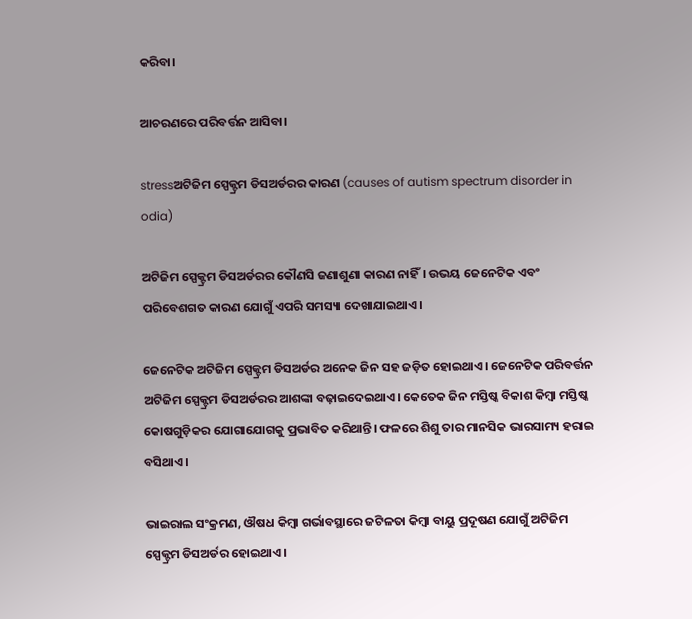କରିବା।

ଆଚରଣରେ ପରିବର୍ତ୍ତନ ଆସିବା।

stressଅଟିଜିମ ସ୍ପେକ୍ଟ୍ରମ ଡିସଅର୍ଡରର କାରଣ (causes of autism spectrum disorder in odia)

ଅଟିଜିମ ସ୍ପେକ୍ଟ୍ରମ ଡିସଅର୍ଡରର କୌଣସି ଜଣାଶୁଣା କାରଣ ନାହିଁ। ଉଭୟ ଜେନେଟିକ ଏବଂ ପରିବେଶଗତ କାରଣ ଯୋଗୁଁ ଏପରି ସମସ୍ୟା ଦେଖାଯାଇଥାଏ।

ଜେନେଟିକ ଅଟିଜିମ ସ୍ପେକ୍ଟ୍ରମ ଡିସଅର୍ଡର ଅନେକ ଜିନ ସହ ଜଡ଼ିତ ହୋଇଥାଏ। ଜେନେଟିକ ପରିବର୍ତ୍ତନ ଅଟିଜିମ ସ୍ପେକ୍ଟ୍ରମ ଡିସଅର୍ଡରର ଆଶଙ୍କା ବଢ଼ାଇଦେଇଥାଏ। କେତେକ ଜିନ ମସ୍ତିଷ୍କ ବିକାଶ କିମ୍ବା ମସ୍ତିଷ୍କ କୋଷଗୁଡ଼ିକର ଯୋଗାଯୋଗକୁ ପ୍ରଭାବିତ କରିଥାନ୍ତି। ଫଳରେ ଶିଶୁ ତାର ମାନସିକ ଭାରସାମ୍ୟ ହରାଇ ବସିଥାଏ।

ଭାଇରାଲ ସଂକ୍ରମଣ, ଔଷଧ କିମ୍ବା ଗର୍ଭାବସ୍ଥାରେ ଜଟିଳତା କିମ୍ବା ବାୟୁ ପ୍ରଦୂଷଣ ଯୋଗୁଁ ଅଟିଜିମ ସ୍ପେକ୍ଟ୍ରମ ଡିସଅର୍ଡର ହୋଇଥାଏ।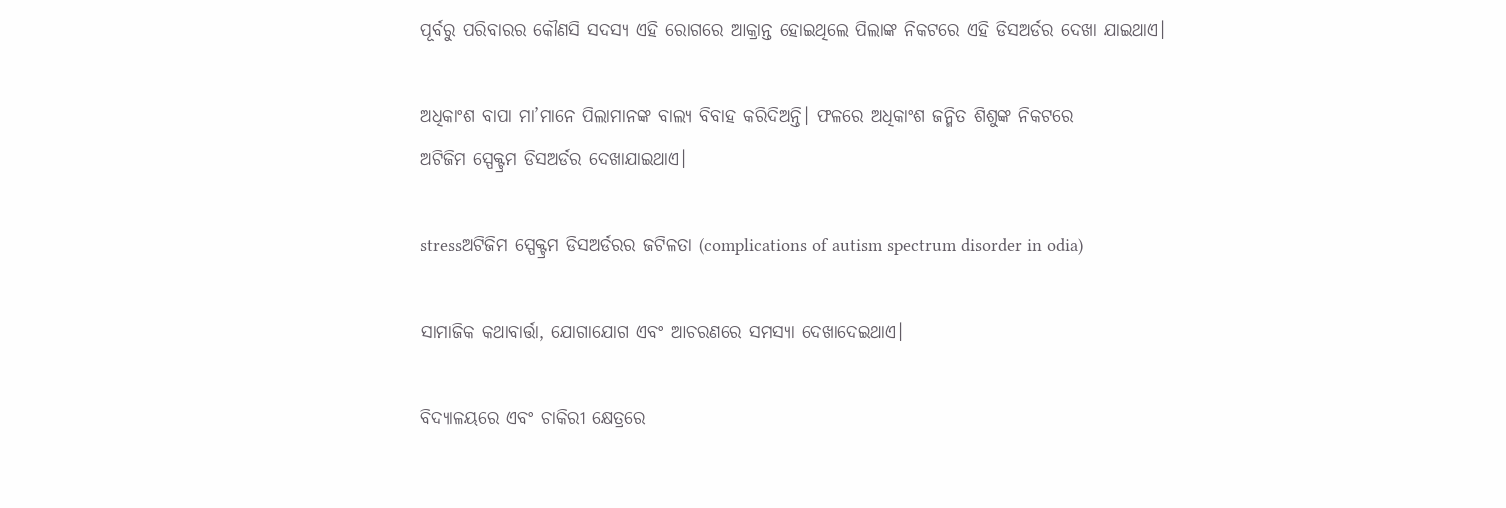ପୂର୍ବରୁ ପରିବାରର କୌଣସି ସଦସ୍ୟ ଏହି ରୋଗରେ ଆକ୍ରାନ୍ତ ହୋଇଥିଲେ ପିଲାଙ୍କ ନିକଟରେ ଏହି ଡିସଅର୍ଡର ଦେଖା ଯାଇଥାଏ।

ଅଧିକାଂଶ ବାପା ମା’ମାନେ ପିଲାମାନଙ୍କ ବାଲ୍ୟ ବିବାହ କରିଦିଅନ୍ତି। ଫଳରେ ଅଧିକାଂଶ ଜନ୍ମିତ ଶିଶୁଙ୍କ ନିକଟରେ
ଅଟିଜିମ ସ୍ପେକ୍ଟ୍ରମ ଡିସଅର୍ଡର ଦେଖାଯାଇଥାଏ।

stressଅଟିଜିମ ସ୍ପେକ୍ଟ୍ରମ ଡିସଅର୍ଡରର ଜଟିଳତା (complications of autism spectrum disorder in odia)

ସାମାଜିକ କଥାବାର୍ତ୍ତା, ଯୋଗାଯୋଗ ଏବଂ ଆଚରଣରେ ସମସ୍ୟା ଦେଖାଦେଇଥାଏ।

ବିଦ୍ୟାଳୟରେ ଏବଂ ଚାକିରୀ କ୍ଷେତ୍ରରେ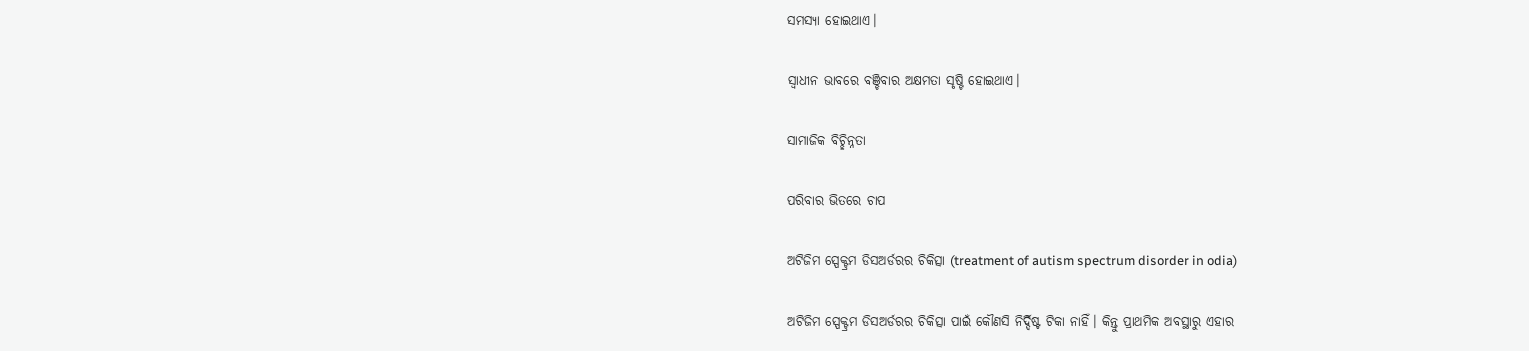ସମସ୍ୟା ହୋଇଥାଏ।

ସ୍ୱାଧୀନ ଭାବରେ ବଞ୍ଚିବାର ଅକ୍ଷମତା ସୃଷ୍ଟି ହୋଇଥାଏ।

ସାମାଜିକ ବିଚ୍ଛିନ୍ନତା

ପରିବାର ଭିତରେ ଚାପ

ଅଟିଜିମ ସ୍ପେକ୍ଟ୍ରମ ଡିସଅର୍ଡରର ଚିକିତ୍ସା (treatment of autism spectrum disorder in odia)

ଅଟିଜିମ ସ୍ପେକ୍ଟ୍ରମ ଡିସଅର୍ଡରର ଚିକିତ୍ସା ପାଇଁ କୌଣସି ନିର୍ଦ୍ଦିଷ୍ଟ ଟିକା ନାହିଁ। କିନ୍ତୁ ପ୍ରାଥମିକ ଅବସ୍ଥାରୁ ଏହାର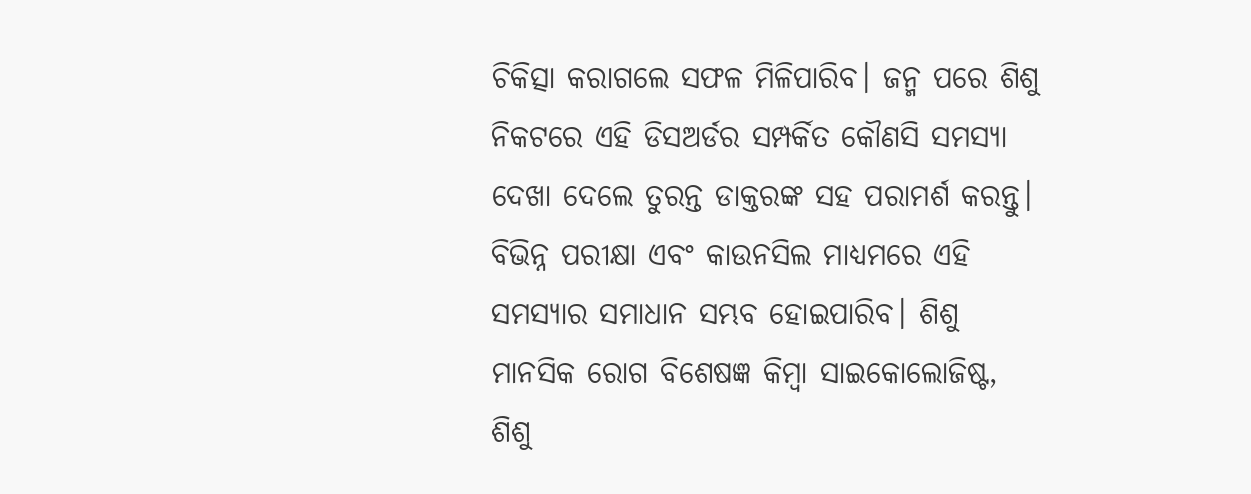ଚିକିତ୍ସା କରାଗଲେ ସଫଳ ମିଳିପାରିବ। ଜନ୍ମ ପରେ ଶିଶୁ ନିକଟରେ ଏହି ଡିସଅର୍ଡର ସମ୍ପର୍କିତ କୌଣସି ସମସ୍ୟା ଦେଖା ଦେଲେ ତୁରନ୍ତ ଡାକ୍ତରଙ୍କ ସହ ପରାମର୍ଶ କରନ୍ତୁ। ବିଭିନ୍ନ ପରୀକ୍ଷା ଏବଂ କାଉନସିଲ ମାଧ୍ୟମରେ ଏହି ସମସ୍ୟାର ସମାଧାନ ସମ୍ଭବ ହୋଇପାରିବ। ଶିଶୁ ମାନସିକ ରୋଗ ବିଶେଷଜ୍ଞ କିମ୍ବା ସାଇକୋଲୋଜିଷ୍ଟ, ଶିଶୁ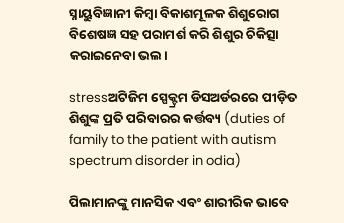ସ୍ନାୟୁବିଜ୍ଞାନୀ କିମ୍ବା ବିକାଶମୂଳକ ଶିଶୁରୋଗ ବିଶେଷଜ୍ଞ ସହ ପରାମର୍ଶ କରି ଶିଶୁର ଚିକିତ୍ସା କରାଇନେବା ଭଲ।

stressଅଟିଜିମ ସ୍ପେକ୍ଟ୍ରମ ଡିସଅର୍ଡରରେ ପୀଡ଼ିତ ଶିଶୁଙ୍କ ପ୍ରତି ପରିବାରର କର୍ତ୍ତବ୍ୟ (duties of family to the patient with autism spectrum disorder in odia)

ପିଲାମାନଙ୍କୁ ମାନସିକ ଏବଂ ଶାରୀରିକ ଭାବେ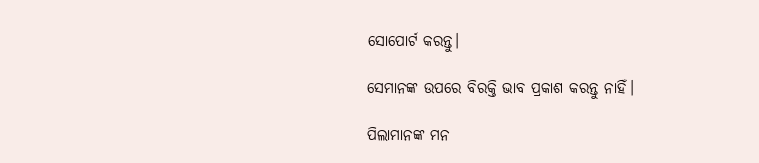ସୋପୋର୍ଟ କରନ୍ତୁ।

ସେମାନଙ୍କ ଉପରେ ବିରକ୍ତି ଭାବ ପ୍ରକାଶ କରନ୍ତୁ ନାହିଁ।

ପିଲାମାନଙ୍କ ମନ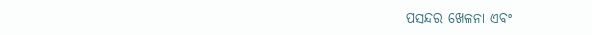ପସନ୍ଦର ଖେଳନା ଏବଂ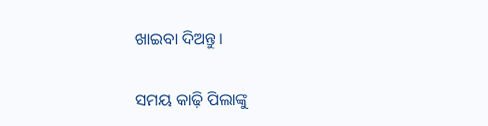ଖାଇବା ଦିଅନ୍ତୁ।

ସମୟ କାଢ଼ି ପିଲାଙ୍କୁ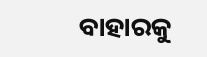ବାହାରକୁ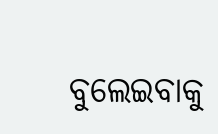ବୁଲେଇବାକୁ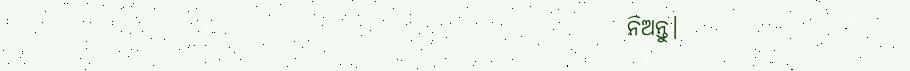ନିଅନ୍ତୁ।